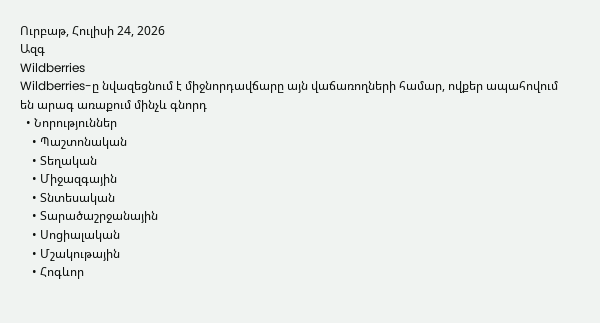Ուրբաթ, Հուլիսի 24, 2026
Ազգ
Wildberries
Wildberries-ը նվազեցնում է միջնորդավճարը այն վաճառողների համար, ովքեր ապահովում են արագ առաքում մինչև գնորդ
  • Նորություններ
    • Պաշտոնական
    • Տեղական
    • Միջազգային
    • Տնտեսական
    • Տարածաշրջանային
    • Սոցիալական
    • Մշակութային
    • Հոգևոր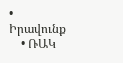• Իրավունք
    • ՌԱԿ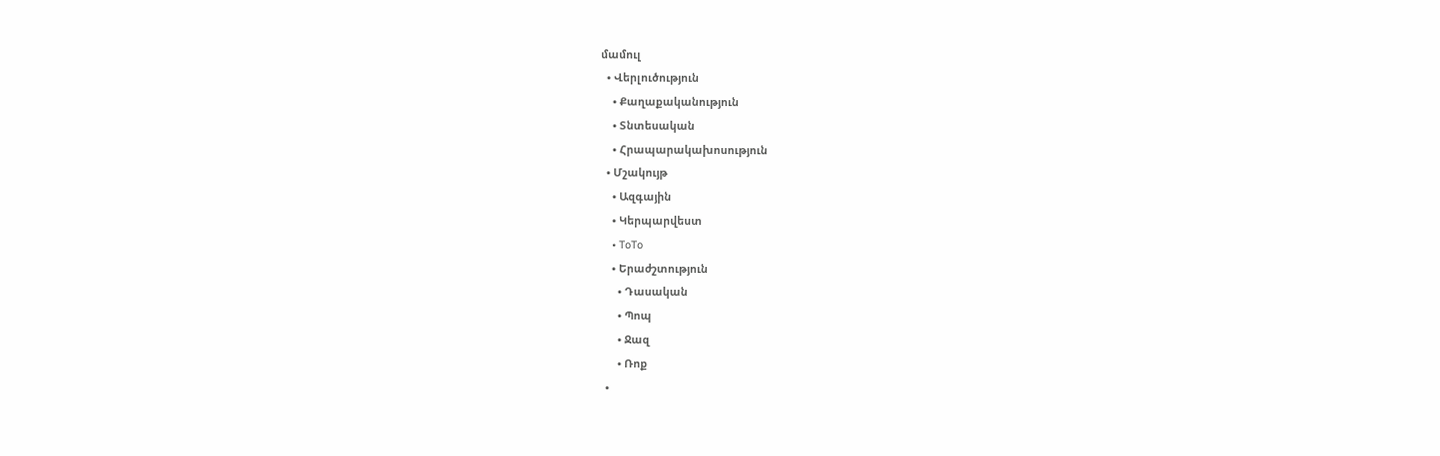մամուլ
  • Վերլուծություն
    • Քաղաքականություն
    • Տնտեսական
    • Հրապարակախոսություն
  • Մշակույթ
    • Ազգային
    • Կերպարվեստ
    • ToTo
    • Երաժշտություն
      • Դասական
      • Պոպ
      • Ջազ
      • Ռոք
  •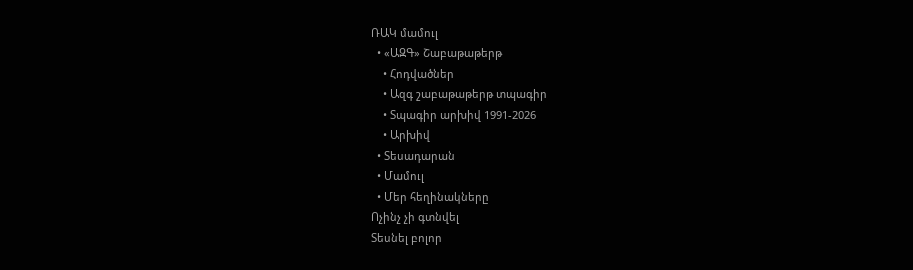ՌԱԿ մամուլ
  • «ԱԶԳ» Շաբաթաթերթ
    • Հոդվածներ
    • Ազգ շաբաթաթերթ տպագիր
    • Տպագիր արխիվ 1991-2026
    • Արխիվ
  • Տեսադարան
  • Մամուլ
  • Մեր հեղինակները
Ոչինչ չի գտնվել
Տեսնել բոլոր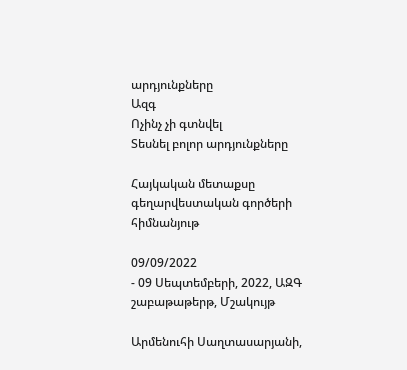արդյունքները
Ազգ
Ոչինչ չի գտնվել
Տեսնել բոլոր արդյունքները

Հայկական մետաքսը գեղարվեստական գործերի հիմնանյութ

09/09/2022
- 09 Սեպտեմբերի, 2022, ԱԶԳ շաբաթաթերթ, Մշակույթ

Արմենուհի Սաղտասարյանի,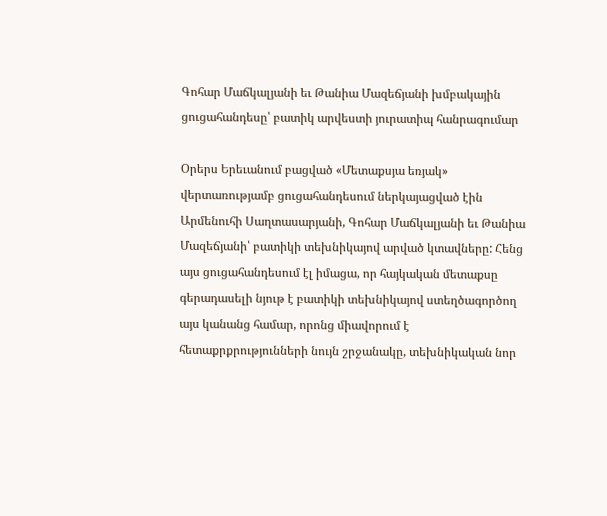Գոհար Մաճկալյանի եւ Թանիա Մազեճյանի խմբակային ցուցահանդեսը՝ բատիկ արվեստի յուրատիպ հանրագումար

Օրերս Երեւանում բացված «Մետաքսյա եռյակ» վերտառությամբ ցուցահանդեսում ներկայացված էին Արմենուհի Սաղտասարյանի, Գոհար Մաճկալյանի եւ Թանիա Մազեճյանի՝ բատիկի տեխնիկայով արված կտավները: Հենց այս ցուցահանդեսում էլ իմացա, որ հայկական մետաքսը գերադասելի նյութ է բատիկի տեխնիկայով ստեղծագործող այս կանանց համար, որոնց միավորում է հետաքրքրությունների նույն շրջանակը, տեխնիկական նոր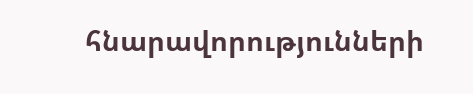հնարավորությունների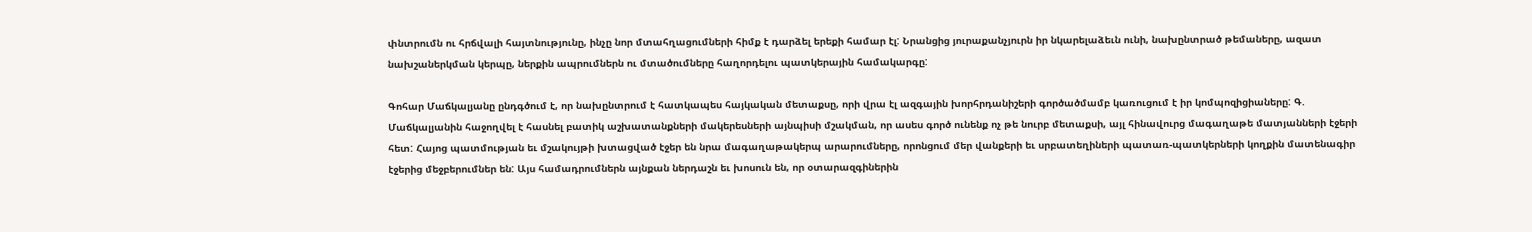փնտրումն ու հրճվալի հայտնությունը, ինչը նոր մտահղացումների հիմք է դարձել երեքի համար էլ: Նրանցից յուրաքանչյուրն իր նկարելաձեւն ունի, նախընտրած թեմաները, ազատ նախշաներկման կերպը, ներքին ապրումներն ու մտածումները հաղորդելու պատկերային համակարգը:

Գոհար Մաճկալյանը ընդգծում է, որ նախընտրում է հատկապես հայկական մետաքսը, որի վրա էլ ազգային խորհրդանիշերի գործածմամբ կառուցում է իր կոմպոզիցիաները: Գ. Մաճկալյանին հաջողվել է հասնել բատիկ աշխատանքների մակերեսների այնպիսի մշակման, որ ասես գործ ունենք ոչ թե նուրբ մետաքսի, այլ հինավուրց մագաղաթե մատյանների էջերի հետ: Հայոց պատմության եւ մշակույթի խտացված էջեր են նրա մագաղաթակերպ արարումները, որոնցում մեր վանքերի եւ սրբատեղիների պատառ-պատկերների կողքին մատենագիր էջերից մեջբերումներ են: Այս համադրումներն այնքան ներդաշն եւ խոսուն են, որ օտարազգիներին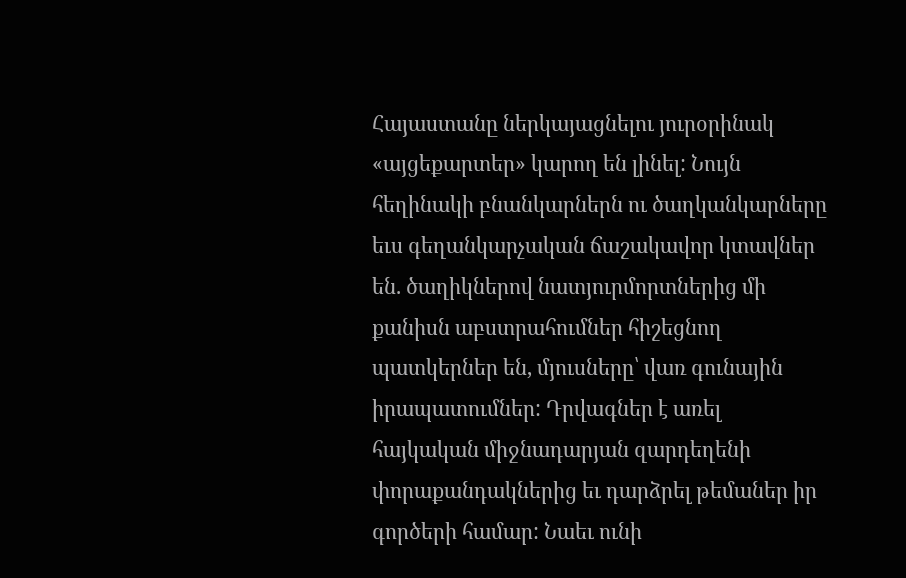Հայաստանը ներկայացնելու յուրօրինակ «այցեքարտեր» կարող են լինել: Նույն հեղինակի բնանկարներն ու ծաղկանկարները եւս գեղանկարչական ճաշակավոր կտավներ են. ծաղիկներով նատյուրմորտներից մի քանիսն աբստրահումներ հիշեցնող պատկերներ են, մյուսները՝ վառ գունային իրապատումներ: Դրվագներ է առել հայկական միջնադարյան զարդեղենի փորաքանդակներից եւ դարձրել թեմաներ իր գործերի համար: Նաեւ ունի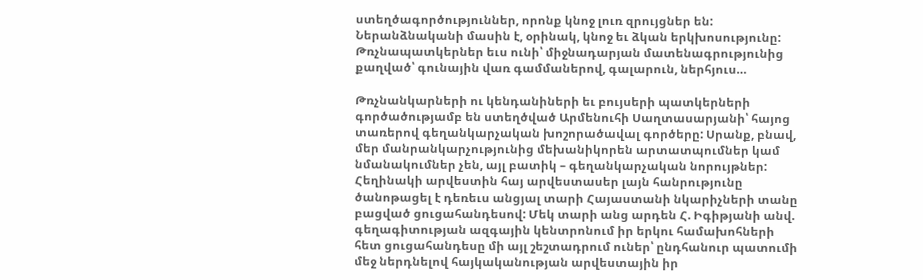ստեղծագործություններ, որոնք կնոջ լուռ զրույցներ են: Ներանձնականի մասին է, օրինակ, կնոջ եւ ձկան երկխոսությունը: Թռչնապատկերներ եւս ունի՝ միջնադարյան մատենագրությունից քաղված՝ գունային վառ գամմաներով, գալարուն, ներհյուս…

Թռչնանկարների ու կենդանիների եւ բույսերի պատկերների գործածությամբ են ստեղծված Արմենուհի Սաղտասարյանի՝ հայոց տառերով գեղանկարչական խոշորածավալ գործերը: Սրանք, բնավ, մեր մանրանկարչությունից մեխանիկորեն արտատպումներ կամ նմանակումներ չեն, այլ բատիկ – գեղանկարչական նորույթներ: Հեղինակի արվեստին հայ արվեստասեր լայն հանրությունը ծանոթացել է դեռեւս անցյալ տարի Հայաստանի նկարիչների տանը բացված ցուցահանդեսով: Մեկ տարի անց արդեն Հ. Իգիթյանի անվ. գեղագիտության ազգային կենտրոնում իր երկու համախոհների հետ ցուցահանդեսը մի այլ շեշտադրում ուներ՝ ընդհանուր պատումի մեջ ներդնելով հայկականության արվեստային իր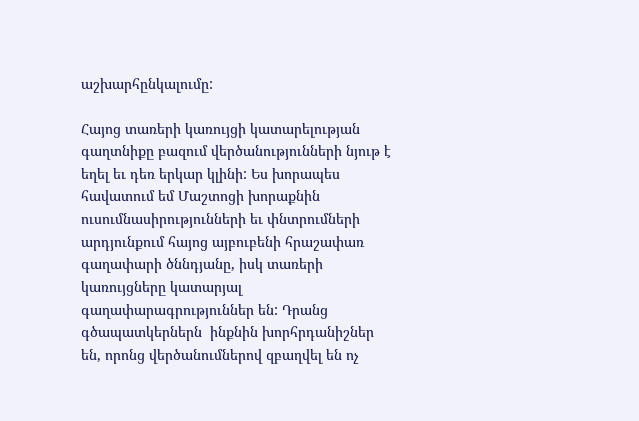աշխարհընկալումը:

Հայոց տառերի կառույցի կատարելության գաղտնիքը բազում վերծանությունների նյութ է եղել եւ դեռ երկար կլինի: Ես խորապես հավատում եմ Մաշտոցի խորաքնին ուսումնասիրությունների եւ փնտրումների արդյունքում հայոց այբուբենի հրաշափառ գաղափարի ծննդյանը, իսկ տառերի կառույցները կատարյալ գաղափարագրություններ են: Դրանց գծապատկերներն  ինքնին խորհրդանիշներ են, որոնց վերծանումներով զբաղվել են ոչ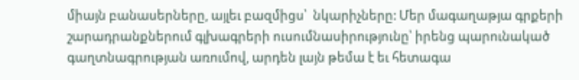միայն բանասերները, այլեւ բազմիցս՝  նկարիչները: Մեր մագաղաթյա գրքերի շարադրանքներում գլխագրերի ուսումնասիրությունը՝ իրենց պարունակած գաղտնագրության առումով, արդեն լայն թեմա է եւ հետագա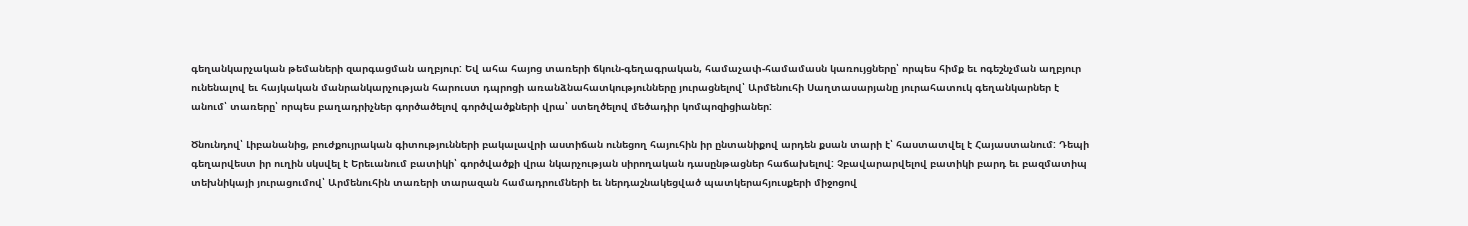գեղանկարչական թեմաների զարգացման աղբյուր: Եվ ահա հայոց տառերի ճկուն-գեղագրական, համաչափ-համամասն կառույցները՝ որպես հիմք եւ ոգեշնչման աղբյուր ունենալով եւ հայկական մանրանկարչության հարուստ դպրոցի առանձնահատկությունները յուրացնելով՝ Արմենուհի Սաղտասարյանը յուրահատուկ գեղանկարներ է անում՝ տառերը՝ որպես բաղադրիչներ գործածելով գործվածքների վրա՝ ստեղծելով մեծադիր կոմպոզիցիաներ:

Ծնունդով՝ Լիբանանից, բուժքույրական գիտությունների բակալավրի աստիճան ունեցող հայուհին իր ընտանիքով արդեն քսան տարի է՝ հաստատվել է Հայաստանում: Դեպի գեղարվեստ իր ուղին սկսվել է Երեւանում բատիկի՝ գործվածքի վրա նկարչության սիրողական դասընթացներ հաճախելով: Չբավարարվելով բատիկի բարդ եւ բազմատիպ տեխնիկայի յուրացումով՝ Արմենուհին տառերի տարազան համադրումների եւ ներդաշնակեցված պատկերահյուսքերի միջոցով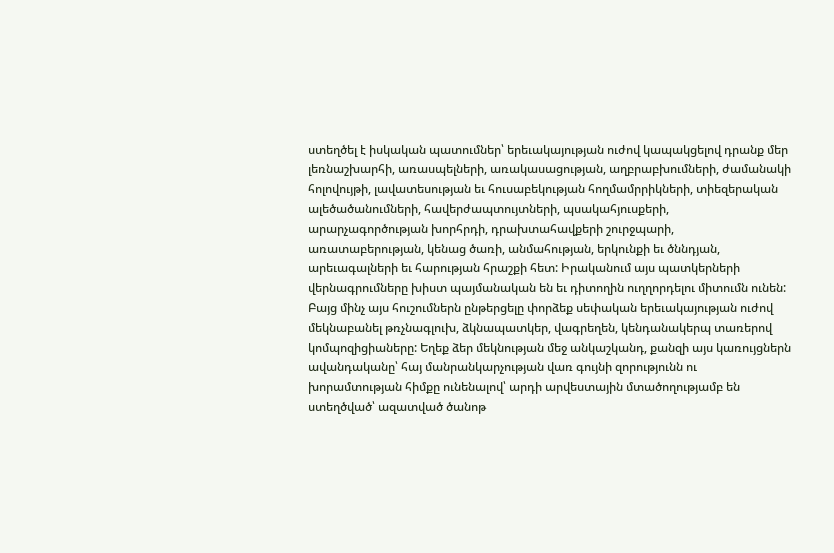ստեղծել է իսկական պատումներ՝ երեւակայության ուժով կապակցելով դրանք մեր լեռնաշխարհի, առասպելների, առակասացության, աղբրաբխումների, ժամանակի հոլովույթի, լավատեսության եւ հուսաբեկության հողմամրրիկների, տիեզերական ալեծածանումների, հավերժապտույտների, պսակահյուսքերի, արարչագործության խորհրդի, դրախտահավքերի շուրջպարի, առատաբերության, կենաց ծառի, անմահության, երկունքի եւ ծննդյան, արեւագալների եւ հարության հրաշքի հետ: Իրականում այս պատկերների վերնագրումները խիստ պայմանական են եւ դիտողին ուղղորդելու միտումն ունեն: Բայց մինչ այս հուշումներն ընթերցելը փորձեք սեփական երեւակայության ուժով մեկնաբանել թռչնագլուխ, ձկնապատկեր, վագրեղեն, կենդանակերպ տառերով կոմպոզիցիաները: Եղեք ձեր մեկնության մեջ անկաշկանդ, քանզի այս կառույցներն ավանդականը՝ հայ մանրանկարչության վառ գույնի զորությունն ու խորամտության հիմքը ունենալով՝ արդի արվեստային մտածողությամբ են ստեղծված՝ ազատված ծանոթ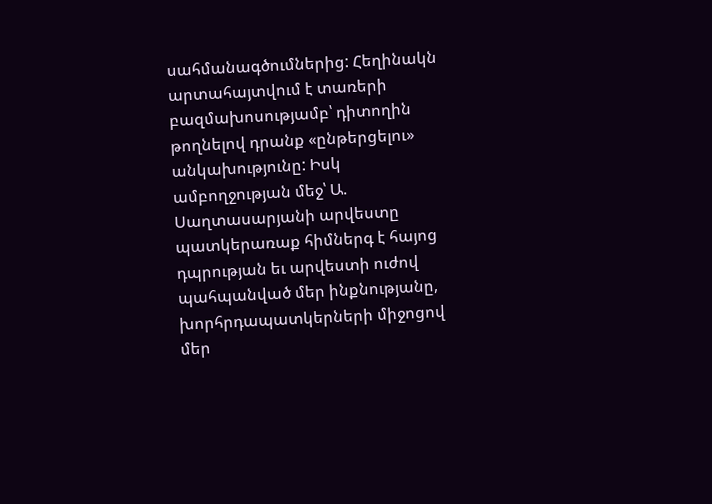սահմանագծումներից: Հեղինակն արտահայտվում է տառերի բազմախոսությամբ՝ դիտողին թողնելով դրանք «ընթերցելու» անկախությունը: Իսկ ամբողջության մեջ՝ Ա. Սաղտասարյանի արվեստը պատկերառաք հիմներգ է հայոց դպրության եւ արվեստի ուժով պահպանված մեր ինքնությանը, խորհրդապատկերների միջոցով մեր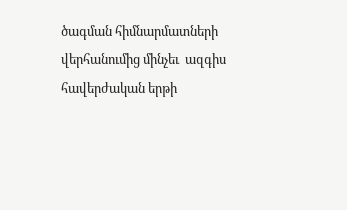ծագման հիմնարմատների վերհանումից մինչեւ  ազգիս հավերժական երթի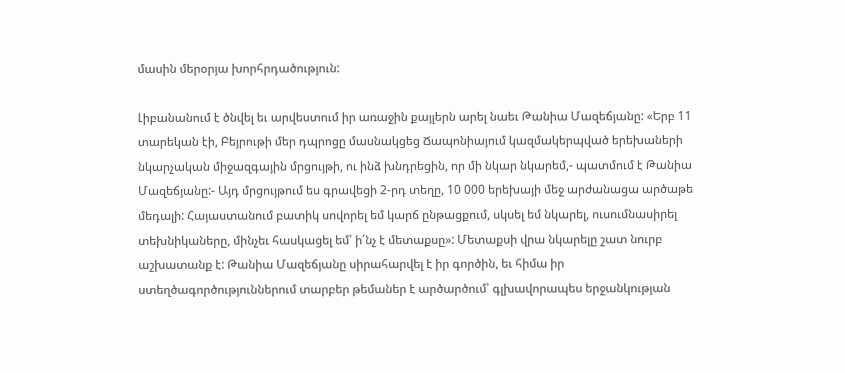մասին մերօրյա խորհրդածություն:

Լիբանանում է ծնվել եւ արվեստում իր առաջին քայլերն արել նաեւ Թանիա Մազեճյանը: «Երբ 11 տարեկան էի, Բեյրութի մեր դպրոցը մասնակցեց Ճապոնիայում կազմակերպված երեխաների նկարչական միջազգային մրցույթի, ու ինձ խնդրեցին, որ մի նկար նկարեմ,- պատմում է Թանիա Մազեճյանը:- Այդ մրցույթում ես գրավեցի 2-րդ տեղը, 10 000 երեխայի մեջ արժանացա արծաթե մեդալի: Հայաստանում բատիկ սովորել եմ կարճ ընթացքում, սկսել եմ նկարել, ուսումնասիրել տեխնիկաները, մինչեւ հասկացել եմ՝ ի՛նչ է մետաքսը»: Մետաքսի վրա նկարելը շատ նուրբ աշխատանք է: Թանիա Մազեճյանը սիրահարվել է իր գործին, եւ հիմա իր ստեղծագործություններում տարբեր թեմաներ է արծարծում՝ գլխավորապես երջանկության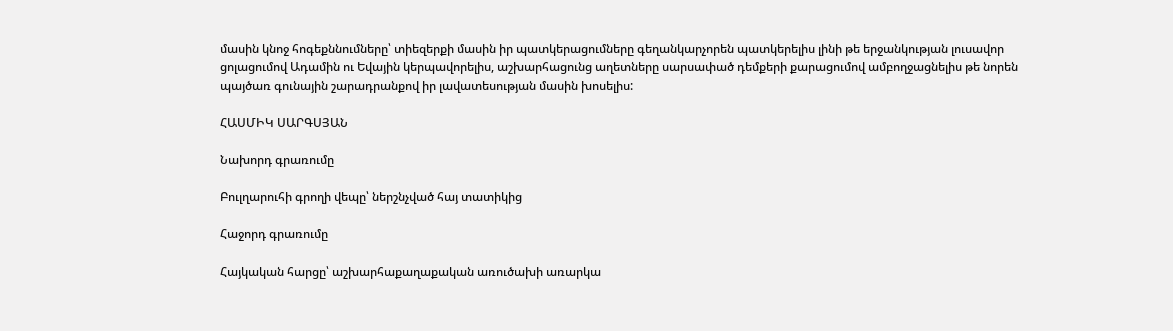մասին կնոջ հոգեքննումները՝ տիեզերքի մասին իր պատկերացումները գեղանկարչորեն պատկերելիս լինի թե երջանկության լուսավոր ցոլացումով Ադամին ու Եվային կերպավորելիս, աշխարհացունց աղետները սարսափած դեմքերի քարացումով ամբողջացնելիս թե նորեն պայծառ գունային շարադրանքով իր լավատեսության մասին խոսելիս:

ՀԱՍՄԻԿ ՍԱՐԳՍՅԱՆ

Նախորդ գրառումը

Բուլղարուհի գրողի վեպը՝ ներշնչված հայ տատիկից

Հաջորդ գրառումը

Հայկական հարցը՝ աշխարհաքաղաքական առուծախի առարկա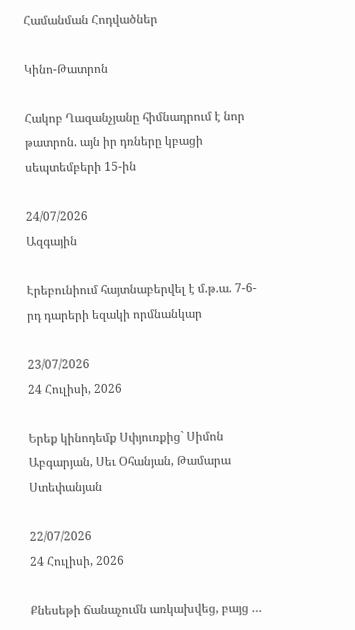Համանման Հոդվածներ

Կինո-Թատրոն

Հակոբ Ղազանչյանը հիմնադրում է նոր թատրոն. այն իր դռները կբացի սեպտեմբերի 15-ին

24/07/2026
Ազգային

Էրեբունիում հայտնաբերվել է մ.թ.ա. 7-6-րդ դարերի եզակի որմնանկար

23/07/2026
24 Հուլիսի, 2026

Երեք կինոդեմք Սփյուռքից` Սիմոն Աբգարյան, Սեւ Օհանյան, Թամարա Ստեփանյան

22/07/2026
24 Հուլիսի, 2026

Քնեսեթի ճանաչումն առկախվեց, բայց …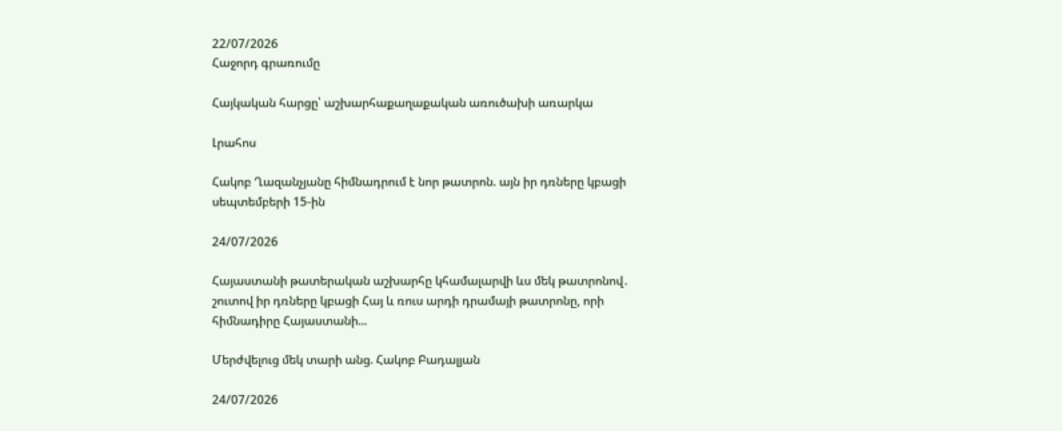22/07/2026
Հաջորդ գրառումը

Հայկական հարցը՝ աշխարհաքաղաքական առուծախի առարկա

Լրահոս

Հակոբ Ղազանչյանը հիմնադրում է նոր թատրոն. այն իր դռները կբացի սեպտեմբերի 15-ին

24/07/2026

Հայաստանի թատերական աշխարհը կհամալարվի ևս մեկ թատրոնով․ շուտով իր դռները կբացի Հայ և ռուս արդի դրամայի թատրոնը, որի  հիմնադիրը Հայաստանի...

Մերժվելուց մեկ տարի անց. Հակոբ Բադալյան

24/07/2026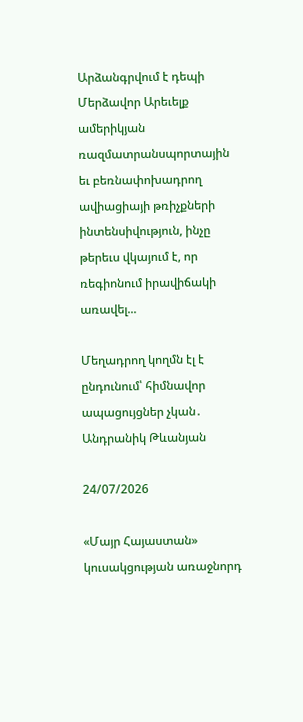Արձանգրվում է դեպի Մերձավոր Արեւելք ամերիկյան ռազմատրանսպորտային եւ բեռնափոխադրող ավիացիայի թռիչքների ինտենսիվություն, ինչը թերեւս վկայում է, որ ռեգիոնում իրավիճակի առավել...

Մեղադրող կողմն էլ է ընդունում՝ հիմնավոր ապացույցներ չկան․ Անդրանիկ Թևանյան

24/07/2026

«Մայր Հայաստան» կուսակցության առաջնորդ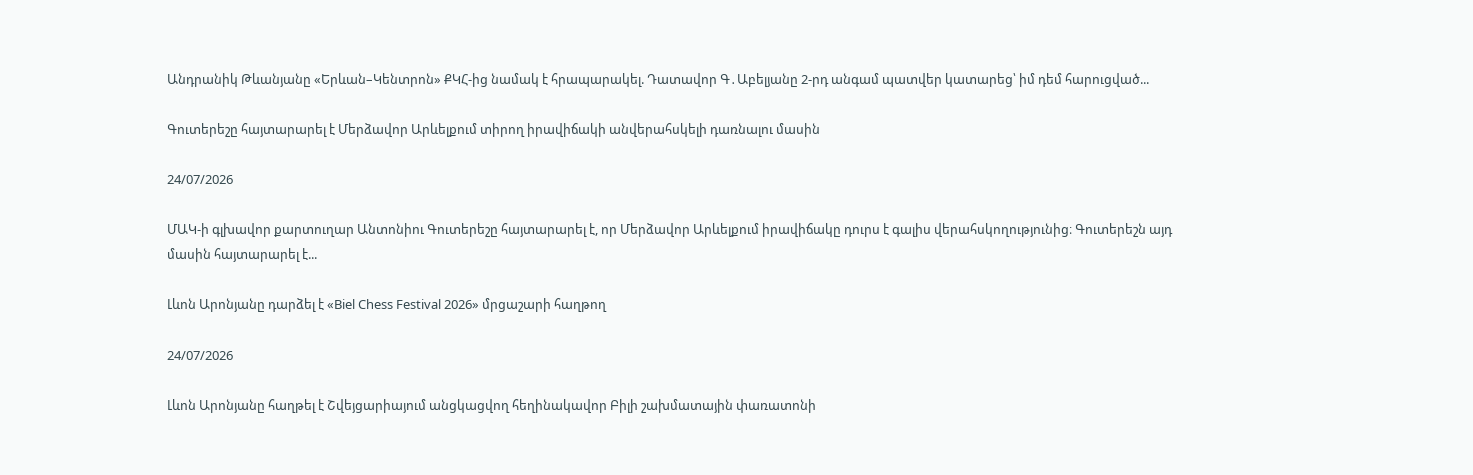Անդրանիկ Թևանյանը «Երևան–Կենտրոն» ՔԿՀ-ից նամակ է հրապարակել. Դատավոր Գ․Աբելյանը 2-րդ անգամ պատվեր կատարեց՝ իմ դեմ հարուցված...

Գուտերեշը հայտարարել է Մերձավոր Արևելքում տիրող իրավիճակի անվերահսկելի դառնալու մասին

24/07/2026

ՄԱԿ-ի գլխավոր քարտուղար Անտոնիու Գուտերեշը հայտարարել է, որ Մերձավոր Արևելքում իրավիճակը դուրս է գալիս վերահսկողությունից։ Գուտերեշն այդ մասին հայտարարել է...

Լևոն Արոնյանը դարձել է «Biel Chess Festival 2026» մրցաշարի հաղթող

24/07/2026

Լևոն Արոնյանը հաղթել է Շվեյցարիայում անցկացվող հեղինակավոր Բիլի շախմատային փառատոնի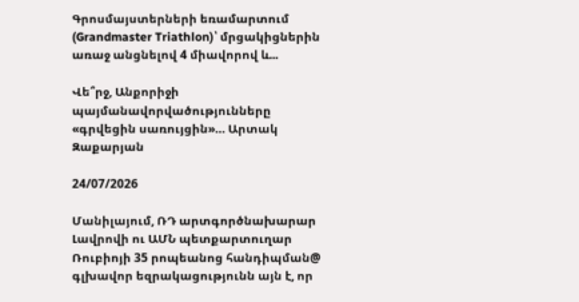Գրոսմայստերների եռամարտում (Grandmaster Triathlon)՝ մրցակիցներին առաջ անցնելով 4 միավորով և...

Վե՞րջ, Անքորիջի պայմանավորվածությունները «գրվեցին սառույցին»… Արտակ Զաքարյան

24/07/2026

Մանիլայում, ՌԴ արտգործնախարար Լավրովի ու ԱՄՆ պետքարտուղար Ռուբիոյի 35 րոպեանոց հանդիպման@ գլխավոր եզրակացությունն այն է, որ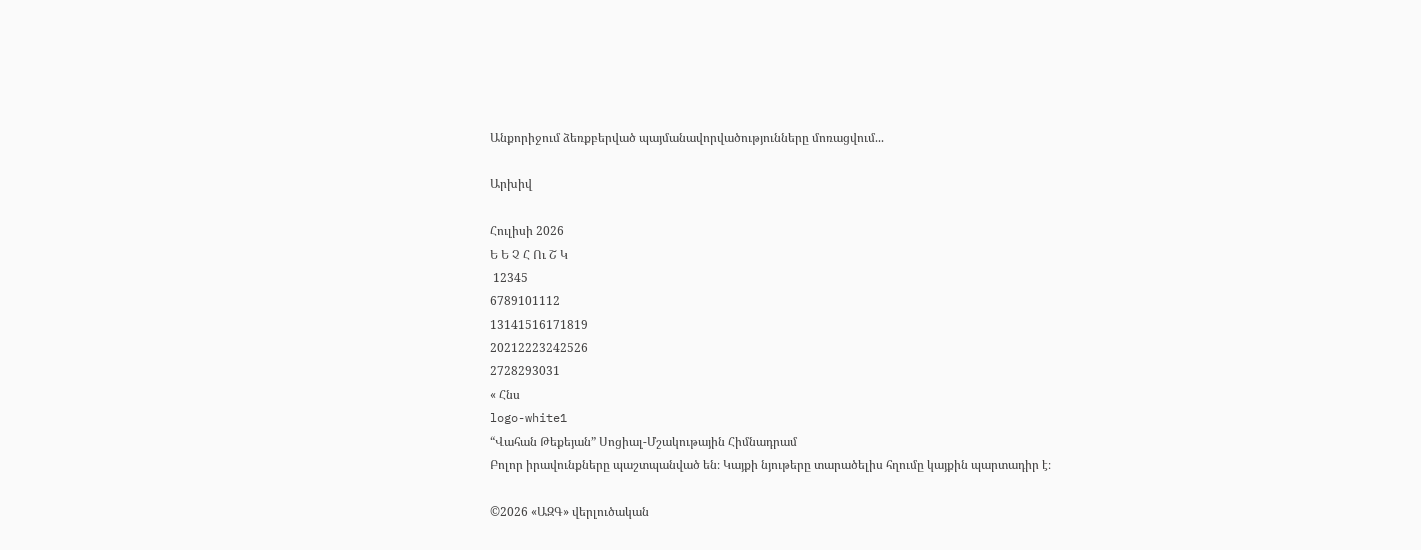Անքորիջում ձեռքբերված պայմանավորվածությունները մոռացվում...

Արխիվ

Հուլիսի 2026
Ե Ե Չ Հ Ու Շ Կ
 12345
6789101112
13141516171819
20212223242526
2728293031
« Հնս
logo-white1
“Վահան Թեքեյան” Սոցիալ-Մշակութային Հիմնադրամ
Բոլոր իրավունքները պաշտպանված են։ Կայքի նյութերը տարածելիս հղումը կայքին պարտադիր է։

©2026 «ԱԶԳ» վերլուծական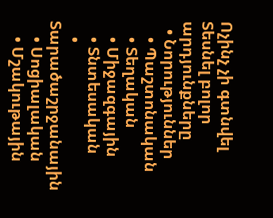Ոչինչ չի գտնվել
Տեսնել բոլոր արդյունքները
  • Նորություններ
    • Պաշտոնական
    • Տեղական
    • Միջազգային
    • Տնտեսական
    • Տարածաշրջանային
    • Սոցիալական
    • Մշակութային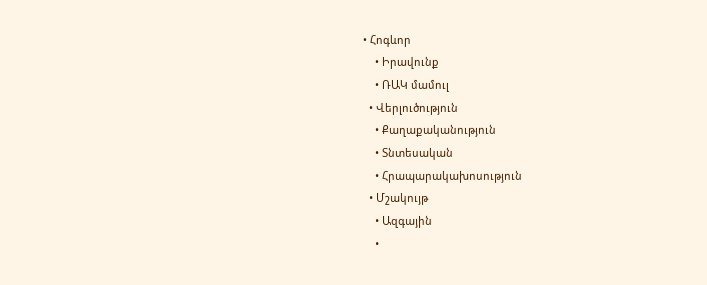• Հոգևոր
    • Իրավունք
    • ՌԱԿ մամուլ
  • Վերլուծություն
    • Քաղաքականություն
    • Տնտեսական
    • Հրապարակախոսություն
  • Մշակույթ
    • Ազգային
    •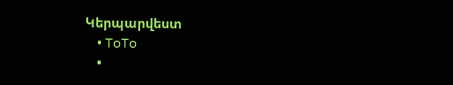Կերպարվեստ
    • ToTo
    •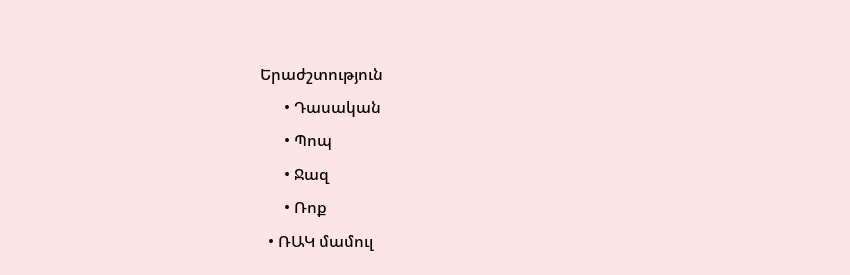Երաժշտություն
      • Դասական
      • Պոպ
      • Ջազ
      • Ռոք
  • ՌԱԿ մամուլ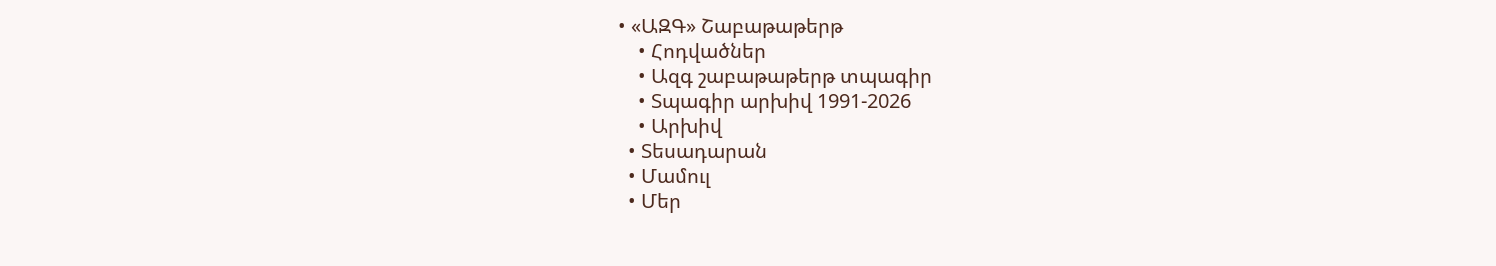• «ԱԶԳ» Շաբաթաթերթ
    • Հոդվածներ
    • Ազգ շաբաթաթերթ տպագիր
    • Տպագիր արխիվ 1991-2026
    • Արխիվ
  • Տեսադարան
  • Մամուլ
  • Մեր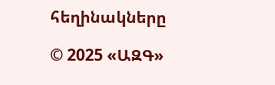հեղինակները

© 2025 «ԱԶԳ»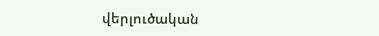վերլուծական